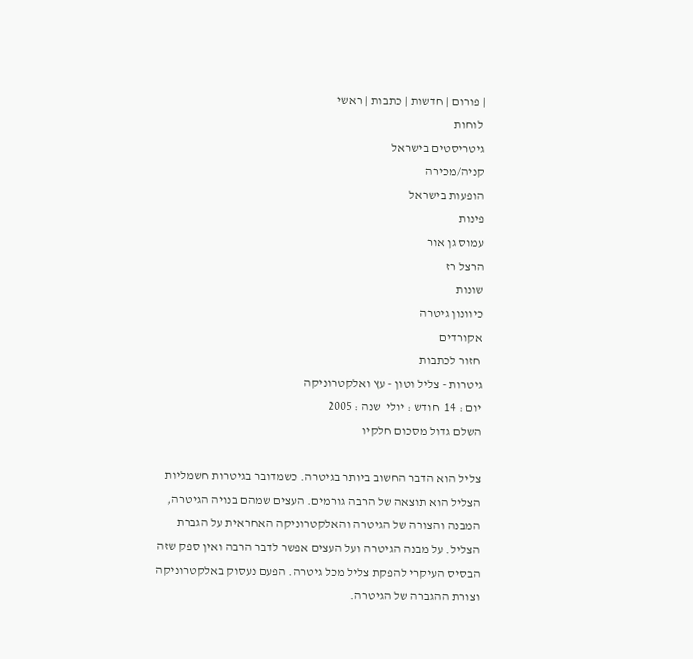| פורום | חדשות | כתבות | ראשי
 לוחות
גיטריסטים בישראל
קניה/מכירה
הופעות בישראל
פינות
עמוס גן אור
הרצל רז
שונות
כיוונון גיטרה
אקורדים
 חזור לכתבות
גיטרות - צליל וטון - עץ ואלקטרוניקה
יום : 14  חודש : יולי  שנה : 2005
השלם גדול מסכום חלקיו

צליל הוא הדבר החשוב ביותר בגיטרה. כשמדובר בגיטרות חשמליות הצליל הוא תוצאה של הרבה גורמים. העצים שמהם בנויה הגיטרה, המבנה והצורה של הגיטרה והאלקטרוניקה האחראית על הגברת הצליל. על מבנה הגיטרה ועל העצים אפשר לדבר הרבה ואין ספק שזה הבסיס העיקרי להפקת צליל מכל גיטרה. הפעם נעסוק באלקטרוניקה וצורת ההגברה של הגיטרה.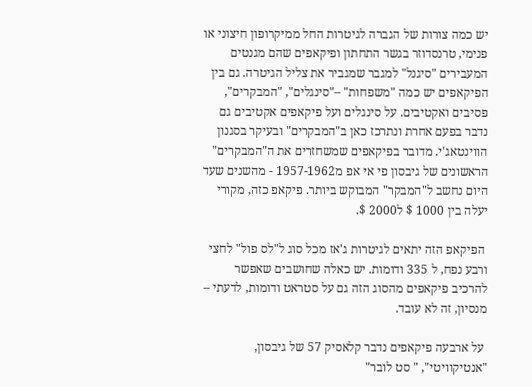יש כמה צורות של הגברה לגיטרות החל ממיקרופון חיצוני או פנימי, טרנסדוזר בגשר התחתון ופיקאפים שהם מגנטים המעבירים "סיגנל" למגבר שמגביר את צליל הגיטרה. גם בין הפיקאפים יש כמה "משפחות" –"סינגלים", "המבקרים", פסיבים ואקטיבים. על סינגלים ועל פיקאפים אקטיבים גם נדבר בפעם אחרת ונתרכז כאן ב"המבקרים" ובעיקר בסגנון הווינטאג'י. מדובר בפיקאפים שמשחזרים את ה"המבקרים" הראשונים של גיבסון פי אי אפ מ1957-1962 - מהשנים שעד היום נחשב ל"המבקר" המבוקש ביותר. פיקאפ כזה, מקורי יעלה בין 1000 $ ל2000 $.

 הפיקאפ הזה יתאים לגיטרות ג'אז מכל סוג ל"לס פול" לחצי ורבע נפח, ל 335 ודומות. יש כאלה שחושבים שאפשר להרכיב פיקאפים מהסוג הזה גם על סטראט ודומות, לדעתי – מנסיון, זה לא עובד.

 על ארבעה פיקאפים נדבר קלאסיק 57 של גיבסון, "אנטיקוויטי", " סט לובר"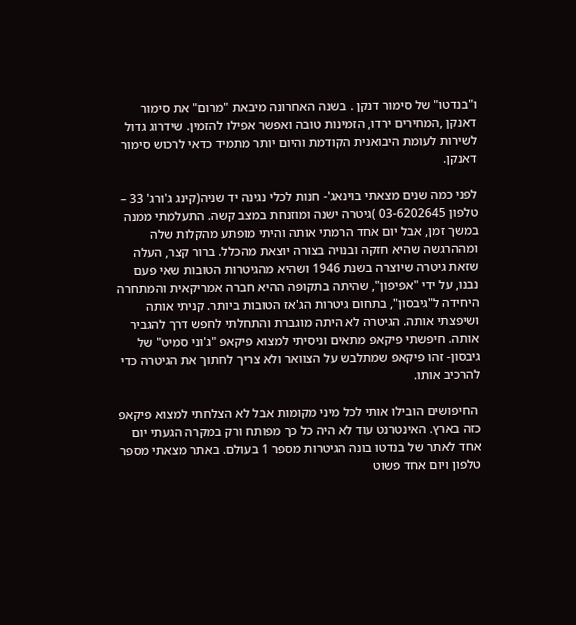ו"בנדטו" של סימור דנקן . בשנה האחרונה מיבאת "מרום" את סימור דאנקן ,המחירים ירדו, הזמינות טובה ואפשר אפילו להזמין. שידרוג גדול לשירות לעומת היבואנית הקודמת והיום יותר מתמיד כדאי לרכוש סימור דאנקן.

לפני כמה שנים מצאתי בוינאג'- חנות לכלי נגינה יד שניה(קינג ג'ורג' 33 – טלפון 03-6202645 )גיטרה ישנה ומוזנחת במצב קשה. התעלמתי ממנה במשך זמן, אבל יום אחד הרמתי אותה והיתי מופתע מהקלות שלה ומההרגשה שהיא חזקה ובנויה בצורה יוצאת מהכלל. ברור קצר, העלה שזאת גיטרה שיוצרה בשנת 1946 ושהיא מהגיטרות הטובות שאי פעם נבנו, על ידי "אפיפון", שהיתה בתקופה ההיא חברה אמריקאית והמתחרה היחידה ל"גיבסון", בתחום גיטרות הג'אז הטובות ביותר. קניתי אותה ושיפצתי אותה. הגיטרה לא היתה מוגברת והתחלתי לחפש דרך להגביר אותה. חיפשתי פיקאפ מתאים וניסיתי למצוא פיקאפ "ג'וני סמיט" של גיבסון- זהו פיקאפ שמתלבש על הצוואר ולא צריך לחתוך את הגיטרה כדי להרכיב אותו.

 החיפושים הובילו אותי לכל מיני מקומות אבל לא הצלחתי למצוא פיקאפ כזה בארץ. האינטרנט עוד לא היה כל כך מפותח ורק במקרה הגעתי יום אחד לאתר של בנדטו בונה הגיטרות מספר 1 בעולם. באתר מצאתי מספר טלפון ויום אחד פשוט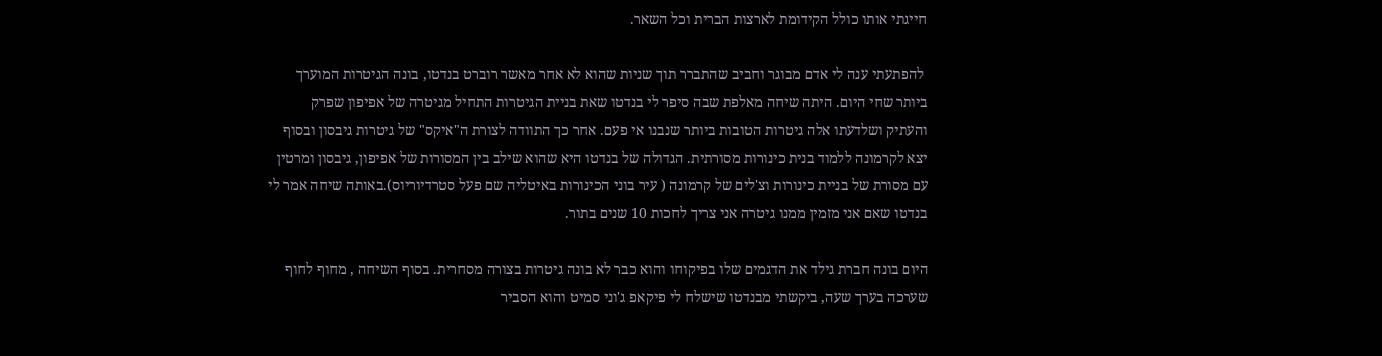חייגתי אותו כולל הקידומת לארצות הברית וכל השאר.

 להפתעתי ענה לי אדם מבוגר וחביב שהתברר תוך שניות שהוא לא אחר מאשר רוברט בנדטו, בונה הגיטרות המוערך ביותר שחי היום. היתה שיחה מאלפת שבה סיפר לי בנדטו שאת בניית הגיטרות התחיל מגיטרה של אפיפון שפרק והעתיק ושלדעתו אלה גיטרות הטובות ביותר שנבנו אי פעם. אחר כך התוודה לצורת ה"איקס" של גיטרות גיבסון ובסוף יצא לקרמונה ללמוד בנית כינורות מסורתית. הגדולה של בנדטו היא שהוא שילב בין המסורות של אפיפון, גיבסון ומרטין עם מסורת של בניית כינורות וצ'לים של קרמונה ( עיר בוני הכינורות באיטליה שם פעל סטרדיוריוס).באותה שיחה אמר לי בנדטו שאם אני מזמין ממנו גיטרה אני צריך לחכות 10 שנים בתור.

היום בונה חברת גילד את הדגמים שלו בפיקוחו והוא כבר לא בונה גיטרות בצורה מסחרית. בסוף השיחה , מחוף לחוף שערכה בערך שעה, ביקשתי מבנדטו שישלח לי פיקאפ ג'וני סמיט והוא הסביר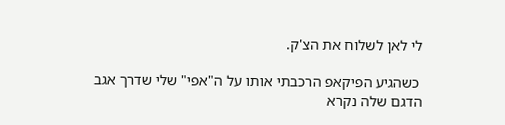לי לאן לשלוח את הצ'ק.

 כשהגיע הפיקאפ הרכבתי אותו על ה"אפי" שלי שדרך אגב הדגם שלה נקרא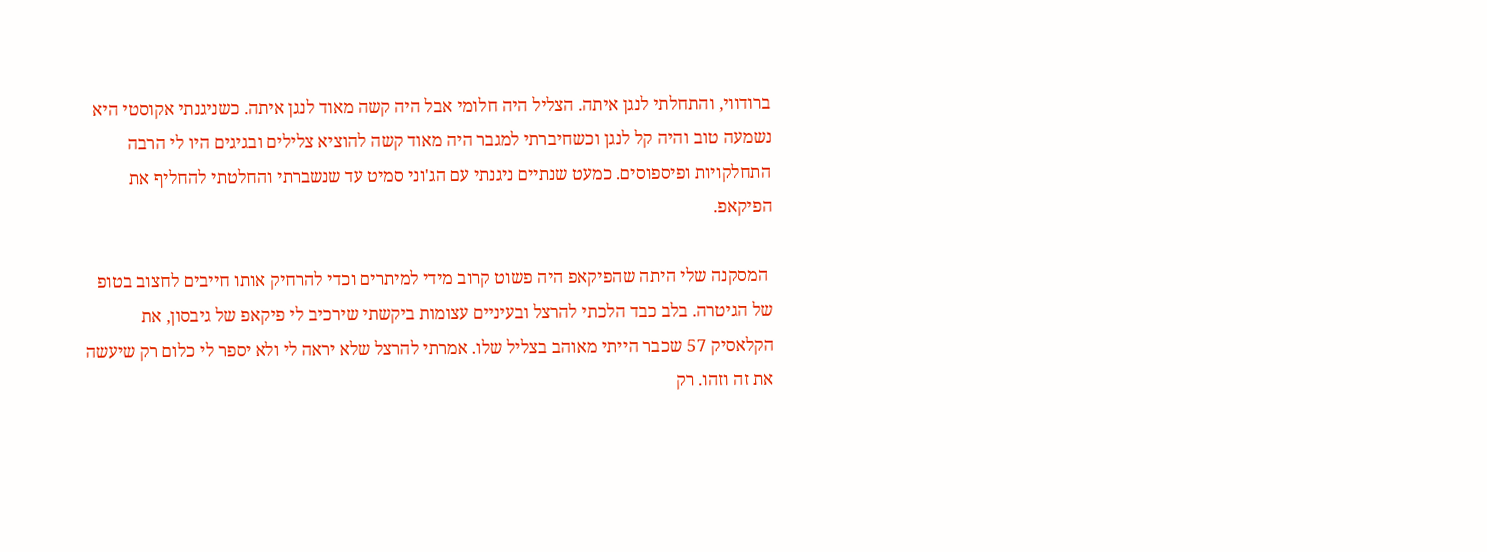ברודווי, והתחלתי לנגן איתה. הצליל היה חלומי אבל היה קשה מאוד לנגן איתה. כשניגנתי אקוסטי היא נשמעה טוב והיה קל לנגן וכשחיברתי למגבר היה מאוד קשה להוציא צלילים ובגיגים היו לי הרבה התחלקויות ופיספוסים. כמעט שנתיים ניגנתי עם הג'וני סמיט עד שנשברתי והחלטתי להחליף את הפיקאפ.

 המסקנה שלי היתה שהפיקאפ היה פשוט קרוב מידי למיתרים וכדי להרחיק אותו חייבים לחצוב בטופ של הגיטרה. בלב כבד הלכתי להרצל ובעיניים עצומות ביקשתי שירכיב לי פיקאפ של גיבסון, את הקלאסיק 57 שכבר הייתי מאוהב בצליל שלו. אמרתי להרצל שלא יראה לי ולא יספר לי כלום רק שיעשה את זה וזהו. רק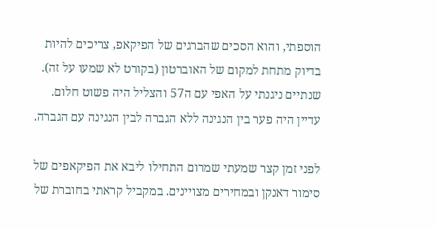הוספתי, והוא הסכים שהברגים של הפיקאפ, צריכים להיות בדיוק מתחת למקום של האוברטון (בקורט לא שמעו על זה). שנתיים ניגנתי על האפי עם ה57 והצליל היה פשוט חלום. עדיין היה פער בין הנגינה ללא הגברה לבין הנגינה עם הגברה.

לפני זמן קצר שמעתי שמרום התחילו ליבא את הפיקאפים של סימור דאנקן ובמחירים מצויינים. במקביל קראתי בחוברת של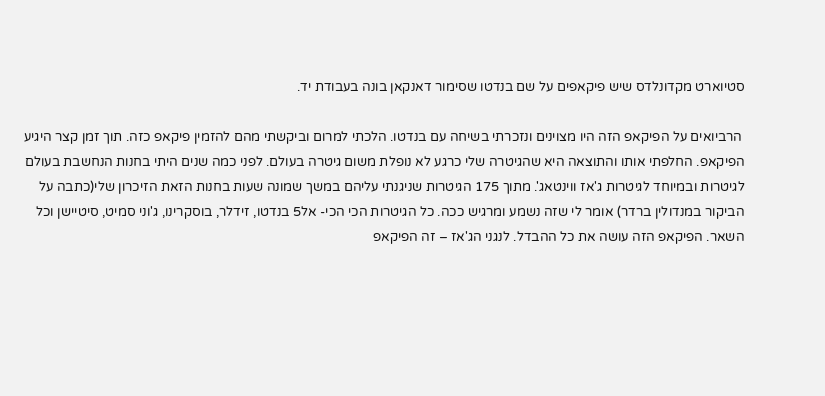סטיוארט מקדונלדס שיש פיקאפים על שם בנדטו שסימור דאנקאן בונה בעבודת יד.

 הרביואים על הפיקאפ הזה היו מצוינים ונזכרתי בשיחה עם בנדטו. הלכתי למרום וביקשתי מהם להזמין פיקאפ כזה. תוך זמן קצר היגיע הפיקאפ. החלפתי אותו והתוצאה היא שהגיטרה שלי כרגע לא נופלת משום גיטרה בעולם. לפני כמה שנים היתי בחנות הנחשבת בעולם לגיטרות ובמיוחד לגיטרות ג'אז ווינטאג'. מתוך 175 הגיטרות שניגנתי עליהם במשך שמונה שעות בחנות הזאת הזיכרון שלי(כתבה על הביקור במנדולין ברדר) אומר לי שזה נשמע ומרגיש ככה. כל הגיטרות הכי הכי- אל5 בנדטו, זידלר, בוסקרינו, ג'וני סמיט, סיטיישן וכל השאר. הפיקאפ הזה עושה את כל ההבדל. לנגני הג'אז – זה הפיקאפ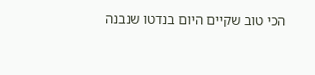הכי טוב שקיים היום בנדטו שנבנה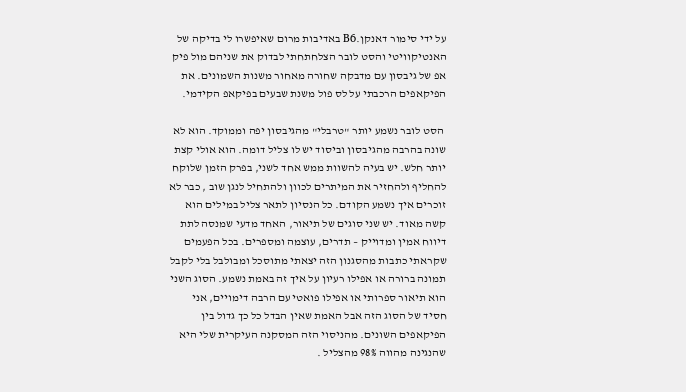על ידי סימור דאנקן.B6 באדיבות מרום שאיפשרו לי בדיקה של האנטיקוויטי והסט לובר הצלחתחתי לבדוק את שניהם מול פיק אפ של גיבסון עם מדבקה שחורה מאחור משנות השמונים. את הפיקאפים הרכבתי על לס פול משנת שבעים בפיקאפ הקידמי.

 הסט לובר נשמע יותר "טרבלי" מהגיבסון יפה וממוקד. הוא לא שונה בהרבה מהגיבסון וביסוד יש לו צליל דומה. הוא אולי קצת יותר חלש. יש בעיה להשוות ממש אחד לשני, בפרק הזמן שלוקח להחליף ולהחזיר את המיתרים לכוון ולהתחיל לנגן שוב , כבר לא זוכרים איך נשמע הקודם. כל הנסיון לתאר צליל במילים הוא קשה מאוד. יש שני סוגים של תיאור, האחד מדעי שמנסה לתת דיווח אמין ומדוייק – תדרים, עוצמה ומספרים. בכל הפעמים שקראתי כתבות מהסגנון הזה יצאתי מתוסכל ומבולבל בלי לקבל תמונה ברורה או אפילו רעיון על איך זה באמת נשמע. הסוג השני הוא תיאור ספרותי או אפילו פואטי עם הרבה דימויים, אני חסיד של הסוג הזה אבל האמת שאין הבדל כל כך גדול בין הפיקאפים השונים. מהניסוי הזה המסקנה העיקרית שלי היא שהנגינה מהווה 98% מהצליל .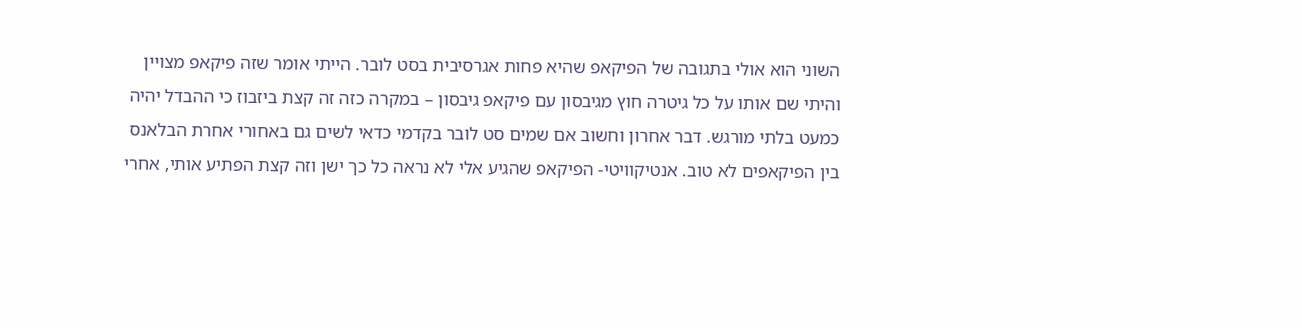השוני הוא אולי בתגובה של הפיקאפ שהיא פחות אגרסיבית בסט לובר. הייתי אומר שזה פיקאפ מצויין והיתי שם אותו על כל גיטרה חוץ מגיבסון עם פיקאפ גיבסון – במקרה כזה זה קצת ביזבוז כי ההבדל יהיה כמעט בלתי מורגש. דבר אחרון וחשוב אם שמים סט לובר בקדמי כדאי לשים גם באחורי אחרת הבלאנס בין הפיקאפים לא טוב. אנטיקוויטי- הפיקאפ שהגיע אלי לא נראה כל כך ישן וזה קצת הפתיע אותי, אחרי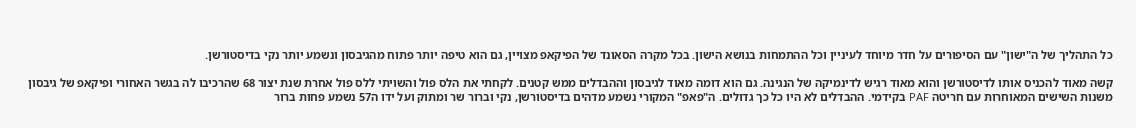כל התהליך של ה"ישון" עם הסיפורים על חדר מיוחד לעיניין וכל ההתמחות בנושא הישון. בכל מקרה הסאונד של הפיקאפ מצויין, גם הוא טיפה יותר פתוח מהגיבסון ונשמע יותר נקי בדיסטורשן.

קשה מאוד להכניס אותו לדיסטורשן והוא מאוד רגיש לדינמיקה של הנגינה. גם הוא דומה מאוד לגיבסון וההבדלים ממש קטנים. לקחתי את הלס פול והשויתי ללס פול אחרת שנת יצור 68 שהרכיבו לה בגשר האחורי ופיקאפ של גיבסון משנות השישים המאוחרות עם חריטה PAF בקידמי. ההבדלים לא היו כל כך גדולים. ה"פאפ" המקורי נשמע מדהים בדיסטורשן, נקי וברור שר ומתוק ועל ידו ה57 נשמע פחות ברור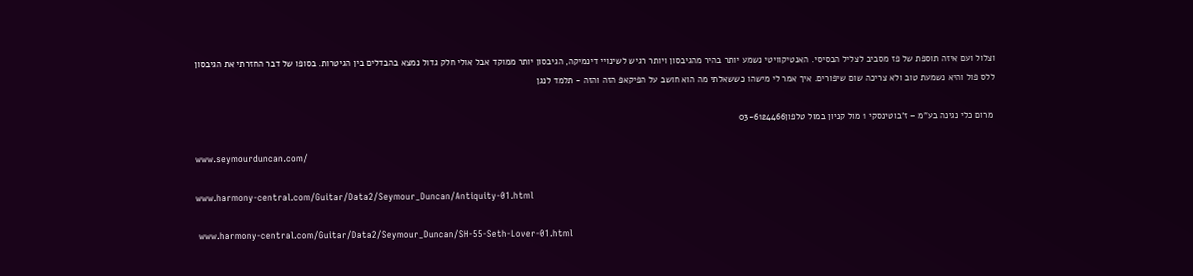וצלול ועם איזה תוספת של פז מסביב לצליל הבסיסי. האנטיקוויטי נשמע יותר בהיר מהגיבסון ויותר רגיש לשינויי דינמיקה, הגיבסון יותר ממוקד אבל אולי חלק גדול נמצא בהבדלים בין הגיטרות. בסופו של דבר החזרתי את הגיבסון ללס פול והיא נשמעת טוב ולא צריכה שום שיפורים. איך אמר לי מישהו כששאלתי מה הוא חושב על הפיקאפ הזה והזה - תלמד לנגן

 מרום כלי נגינה בע"מ – ז'בוטינסקי 1 מול קניון במול טלפון03-6124466

www.seymourduncan.com/

www.harmony-central.com/Guitar/Data2/Seymour_Duncan/Antiquity-01.html

 www.harmony-central.com/Guitar/Data2/Seymour_Duncan/SH-55-Seth-Lover-01.html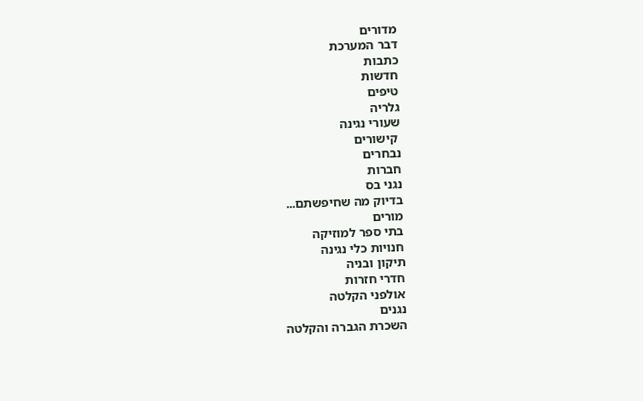מדורים
דבר המערכת
כתבות
חדשות
טיפים
גלריה
שעורי נגינה
 קישורים
נבחרים
חברות
נגני בס
בדיוק מה שחיפשתם...
מורים
בתי ספר למוזיקה
חנויות כלי נגינה
תיקון ובניה
חדרי חזרות
אולפני הקלטה
נגנים
השכרת הגברה והקלטה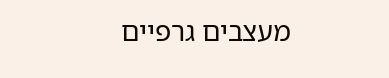מעצבים גרפיים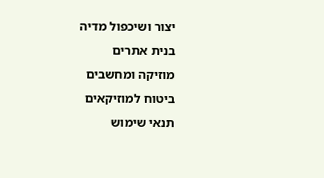יצור ושיכפול מדיה
בנית אתרים
מוזיקה ומחשבים
ביטוח למוזיקאים
תנאי שימוש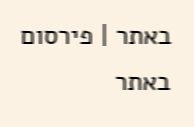באתר | פירסום באתר